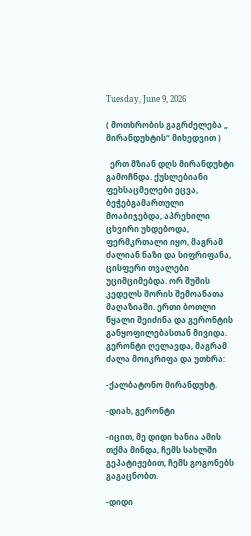Tuesday, June 9, 2026

( მოთხრობის გაგრძელება „ მირანდუხტის“ მიხედვით )

  ერთ მზიან დღს მირანდუხტი გამოჩნდა. ქუსლებიანი ფეხსაცმელები ეცვა, ბეჭებგამართული მოაბიჯებდა, აპრეხილი ცხვირი უხდებოდა, ფერმკრთალი იყო, მაგრამ ძალიან ნაზი და სიფრიფანა, ცისფერი თვალები უციმციმებდა. ორ შუშის კედელს შორის შემოანათა მაღაზიაში. ერთი ბოთლი წყალი შეიძინა და გერონტის განყოფილებასთან მივიდა. გერონტი ღელავდა, მაგრამ  ძალა მოიკრიფა და უთხრა:

-ქალბატონო მირანდუხტ.

-დიახ, გერონტი

-იცით, მე დიდი ხანია ამის თქმა მინდა, ჩემს სახლში გეპატიჟებით, ჩემს გოგონებს გაგაცნობთ.

-დიდი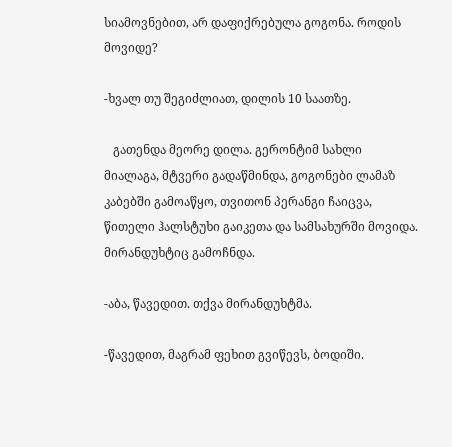სიამოვნებით, არ დაფიქრებულა გოგონა. როდის მოვიდე?

-ხვალ თუ შეგიძლიათ, დილის 10 საათზე.

   გათენდა მეორე დილა. გერონტიმ სახლი მიალაგა, მტვერი გადაწმინდა, გოგონები ლამაზ კაბებში გამოაწყო, თვითონ პერანგი ჩაიცვა, წითელი ჰალსტუხი გაიკეთა და სამსახურში მოვიდა. მირანდუხტიც გამოჩნდა.

-აბა, წავედით. თქვა მირანდუხტმა.

-წავედით, მაგრამ ფეხით გვიწევს, ბოდიში.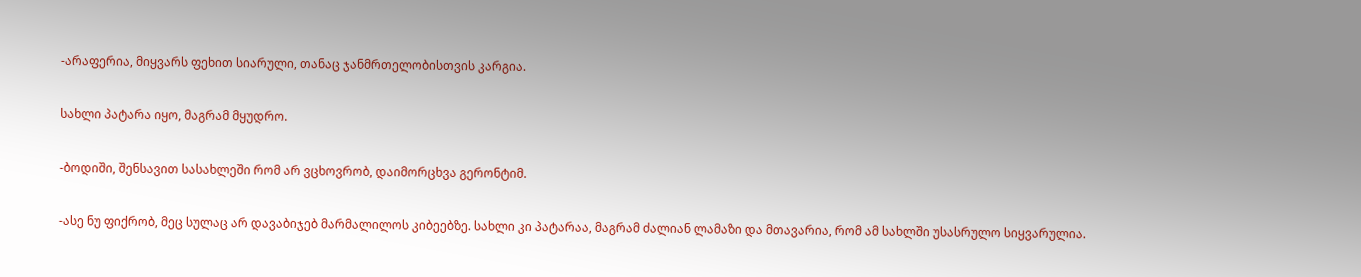-არაფერია, მიყვარს ფეხით სიარული, თანაც ჯანმრთელობისთვის კარგია.

სახლი პატარა იყო, მაგრამ მყუდრო.

-ბოდიში, შენსავით სასახლეში რომ არ ვცხოვრობ, დაიმორცხვა გერონტიმ.

-ასე ნუ ფიქრობ, მეც სულაც არ დავაბიჯებ მარმალილოს კიბეებზე. სახლი კი პატარაა, მაგრამ ძალიან ლამაზი და მთავარია, რომ ამ სახლში უსასრულო სიყვარულია.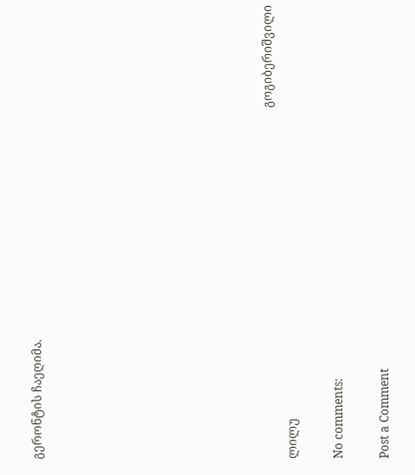გერონტის ჩაეღიმა.









                                                                                                                     გოგიბერიშვილი ლილუ

No comments:

Post a Comment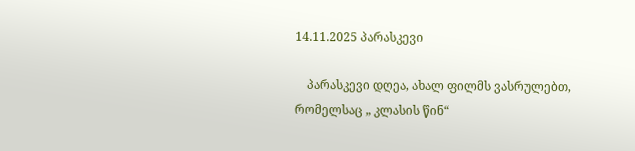14.11.2025 პარასკევი

    პარასკევი დღეა, ახალ ფილმს ვასრულებთ, რომელსაც „ კლასის წინ“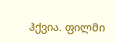ჰქვია. ფილმი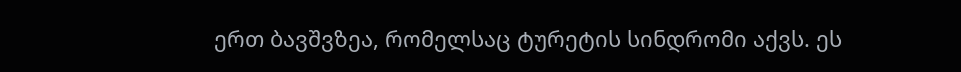ერთ ბავშვზეა, რომელსაც ტურეტის სინდრომი აქვს. ეს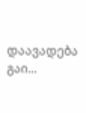დაავადება გაი...